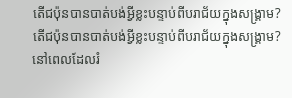តើជប៉ុនបានបាត់បង់អ្វីខ្លះបន្ទាប់ពីបរាជ័យក្នុងសង្គ្រាម?
តើជប៉ុនបានបាត់បង់អ្វីខ្លះបន្ទាប់ពីបរាជ័យក្នុងសង្គ្រាម?
នៅពេលដែលរំ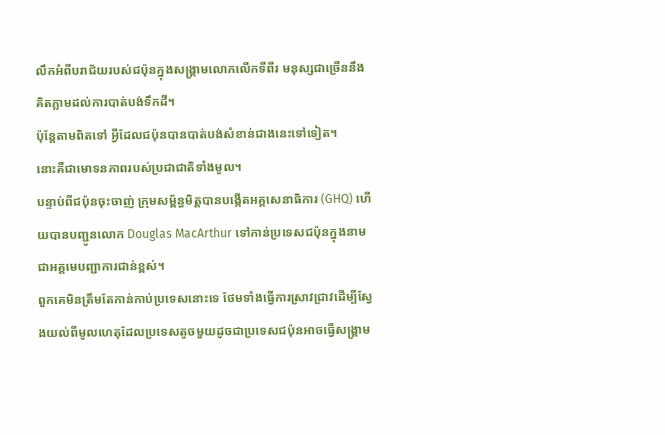លឹកអំពីបរាជ័យរបស់ជប៉ុនក្នុងសង្គ្រាមលោកលើកទីពីរ មនុស្សជាច្រើននឹងគិតភ្លាមដល់ការបាត់បង់ទឹកដី។
ប៉ុន្តែតាមពិតទៅ អ្វីដែលជប៉ុនបានបាត់បង់សំខាន់ជាងនេះទៅទៀត។
នោះគឺជាមោទនភាពរបស់ប្រជាជាតិទាំងមូល។
បន្ទាប់ពីជប៉ុនចុះចាញ់ ក្រុមសម្ព័ន្ធមិត្តបានបង្កើតអគ្គសេនាធិការ (GHQ) ហើយបានបញ្ជូនលោក Douglas MacArthur ទៅកាន់ប្រទេសជប៉ុនក្នុងនាមជាអគ្គមេបញ្ជាការជាន់ខ្ពស់។
ពួកគេមិនត្រឹមតែកាន់កាប់ប្រទេសនោះទេ ថែមទាំងធ្វើការស្រាវជ្រាវដើម្បីស្វែងយល់ពីមូលហេតុដែលប្រទេសតូចមួយដូចជាប្រទេសជប៉ុនអាចធ្វើសង្គ្រាម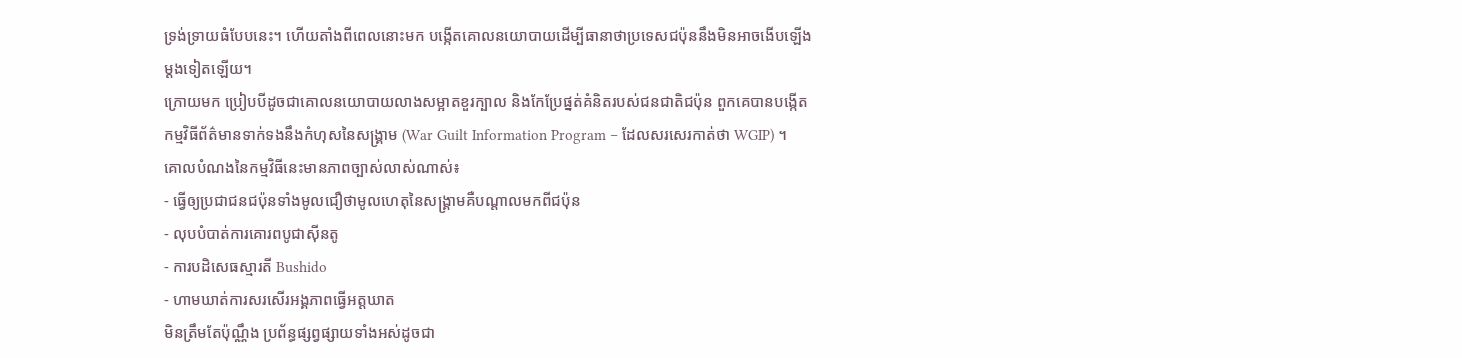ទ្រង់ទ្រាយធំបែបនេះ។ ហើយតាំងពីពេលនោះមក បង្កើតគោលនយោបាយដើម្បីធានាថាប្រទេសជប៉ុននឹងមិនអាចងើបឡើងម្តងទៀតឡើយ។
ក្រោយមក ប្រៀបបីដូចជាគោលនយោបាយលាងសម្អាតខួរក្បាល និងកែប្រែផ្នត់គំនិតរបស់ជនជាតិជប៉ុន ពួកគេបានបង្កើតកម្មវិធីព័ត៌មានទាក់ទងនឹងកំហុសនៃសង្គ្រាម (War Guilt Information Program – ដែលសរសេរកាត់ថា WGIP) ។
គោលបំណងនៃកម្មវិធីនេះមានភាពច្បាស់លាស់ណាស់៖
- ធ្វើឲ្យប្រជាជនជប៉ុនទាំងមូលជឿថាមូលហេតុនៃសង្គ្រាមគឺបណ្តាលមកពីជប៉ុន
- លុបបំបាត់ការគោរពបូជាស៊ីនតូ
- ការបដិសេធស្មារតី Bushido
- ហាមឃាត់ការសរសើរអង្គភាពធ្វើអត្តឃាត
មិនត្រឹមតែប៉ុណ្ណឹង ប្រព័ន្ធផ្សព្វផ្សាយទាំងអស់ដូចជា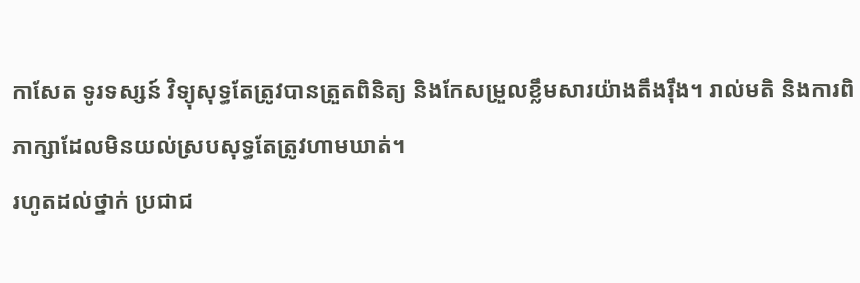កាសែត ទូរទស្សន៍ វិទ្យុសុទ្ធតែត្រូវបានត្រួតពិនិត្យ និងកែសម្រួលខ្លឹមសារយ៉ាងតឹងរ៉ឹង។ រាល់មតិ និងការពិភាក្សាដែលមិនយល់ស្របសុទ្ធតែត្រូវហាមឃាត់។
រហូតដល់ថ្នាក់ ប្រជាជ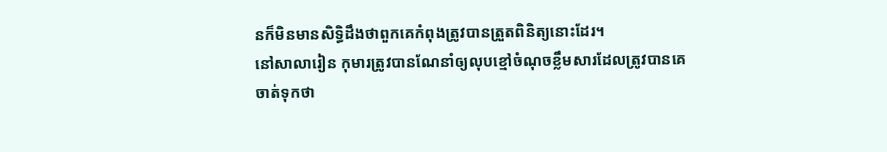នក៏មិនមានសិទ្ធិដឹងថាពួកគេកំពុងត្រូវបានត្រួតពិនិត្យនោះដែរ។
នៅសាលារៀន កុមារត្រូវបានណែនាំឲ្យលុបខ្មៅចំណុចខ្លឹមសារដែលត្រូវបានគេចាត់ទុកថា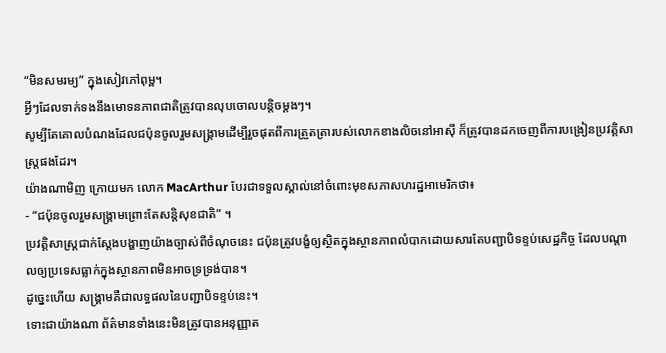“មិនសមរម្យ” ក្នុងសៀវភៅពុម្ព។
អ្វីៗដែលទាក់ទងនឹងមោទនភាពជាតិត្រូវបានលុបចោលបន្តិចម្តងៗ។
សូម្បីតែគោលបំណងដែលជប៉ុនចូលរួមសង្គ្រាមដើម្បីរួចផុតពីការត្រួតត្រារបស់លោកខាងលិចនៅអាស៊ី ក៏ត្រូវបានដកចេញពីការបង្រៀនប្រវត្តិសាស្ត្រផងដែរ។
យ៉ាងណាមិញ ក្រោយមក លោក MacArthur បែរជាទទួលស្គាល់នៅចំពោះមុខសភាសហរដ្ឋអាមេរិកថា៖
- “ជប៉ុនចូលរួមសង្គ្រាមព្រោះតែសន្តិសុខជាតិ” ។
ប្រវត្តិសាស្ត្រជាក់ស្តែងបង្ហាញយ៉ាងច្បាស់ពីចំណុចនេះ ជប៉ុនត្រូវបង្ខំឲ្យស្ថិតក្នុងស្ថានភាពលំបាកដោយសារតែបញ្ជាបិទខ្ទប់សេដ្ឋកិច្ច ដែលបណ្តាលឲ្យប្រទេសធ្លាក់ក្នុងស្ថានភាពមិនអាចទ្រទ្រង់បាន។
ដូច្នេះហើយ សង្គ្រាមគឺជាលទ្ធផលនៃបញ្ជាបិទខ្ទប់នេះ។
ទោះជាយ៉ាងណា ព័ត៌មានទាំងនេះមិនត្រូវបានអនុញ្ញាត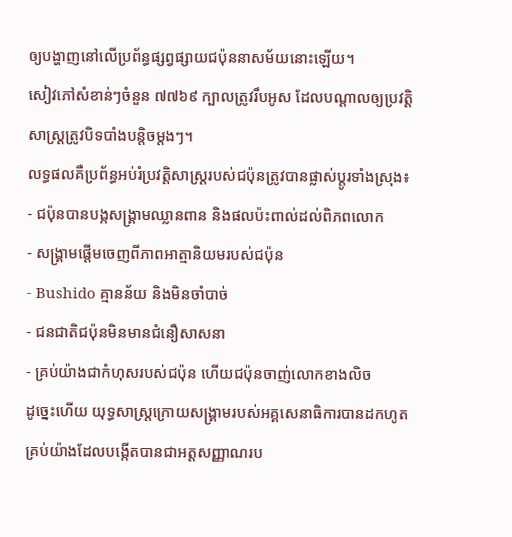ឲ្យបង្ហាញនៅលើប្រព័ន្ធផ្សព្វផ្សាយជប៉ុននាសម័យនោះឡើយ។
សៀវភៅសំខាន់ៗចំនួន ៧៧៦៩ ក្បាលត្រូវរឹបអូស ដែលបណ្តាលឲ្យប្រវត្តិសាស្ត្រត្រូវបិទបាំងបន្តិចម្តងៗ។
លទ្ធផលគឺប្រព័ន្ធអប់រំប្រវត្តិសាស្ត្ររបស់ជប៉ុនត្រូវបានផ្លាស់ប្តូរទាំងស្រុង៖
- ជប៉ុនបានបង្កសង្គ្រាមឈ្លានពាន និងផលប៉ះពាល់ដល់ពិភពលោក
- សង្គ្រាមផ្តើមចេញពីភាពអាត្មានិយមរបស់ជប៉ុន
- Bushido គ្មានន័យ និងមិនចាំបាច់
- ជនជាតិជប៉ុនមិនមានជំនឿសាសនា
- គ្រប់យ៉ាងជាកំហុសរបស់ជប៉ុន ហើយជប៉ុនចាញ់លោកខាងលិច
ដូច្នេះហើយ យុទ្ធសាស្ត្រក្រោយសង្គ្រាមរបស់អគ្គសេនាធិការបានដកហូតគ្រប់យ៉ាងដែលបង្កើតបានជាអត្តសញ្ញាណរប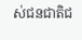ស់ជនជាតិជ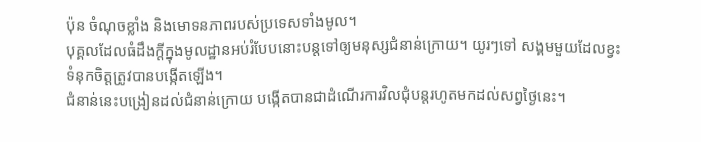ប៉ុន ចំណុចខ្លាំង និងមោទនភាពរបស់ប្រទេសទាំងមូល។
បុគ្គលដែលធំដឹងក្តីក្នុងមូលដ្ឋានអប់រំបែបនោះបន្តទៅឲ្យមនុស្សជំនាន់ក្រោយ។ យូរៗទៅ សង្គមមួយដែលខ្វះទំនុកចិត្តត្រូវបានបង្កើតឡើង។
ជំនាន់នេះបង្រៀនដល់ជំនាន់ក្រោយ បង្កើតបានជាដំណើរការវិលជុំបន្តរហូតមកដល់សព្វថ្ងៃនេះ។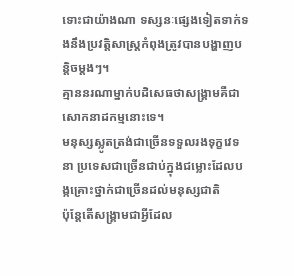ទោះជាយ៉ាងណា ទស្សនៈផ្សេងទៀតទាក់ទងនឹងប្រវត្តិសាស្ត្រកំពុងត្រូវបានបង្ហាញបន្តិចម្តងៗ។
គ្មាននរណាម្នាក់បដិសេធថាសង្គ្រាមគឺជាសោកនាដកម្មនោះទេ។
មនុស្សស្លូតត្រង់ជាច្រើនទទួលរងទុក្ខវេទនា ប្រទេសជាច្រើនជាប់ក្នុងជម្លោះដែលបង្កគ្រោះថ្នាក់ជាច្រើនដល់មនុស្សជាតិ
ប៉ុន្តែតើសង្គ្រាមជាអ្វីដែល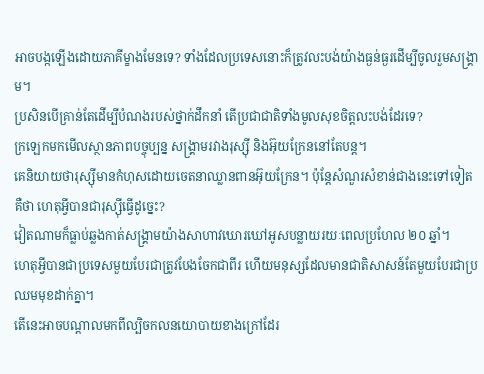អាចបង្កឡើងដោយភាគីម្ខាងមែនទេ? ទាំងដែលប្រទេសនោះក៏ត្រូវលះបង់យ៉ាងធ្ងន់ធ្ងរដើម្បីចូលរួមសង្គ្រាម។
ប្រសិនបើគ្រាន់តែដើម្បីបំណងរបស់ថ្នាក់ដឹកនាំ តើប្រជាជាតិទាំងមូលសុខចិត្តលះបង់ដែរទេ?
ក្រឡេកមកមើលស្ថានភាពបច្ចុប្បន្ន សង្គ្រាមរវាងរុស្ស៊ី និងអ៊ុយក្រែននៅតែបន្ត។
គេនិយាយថារុស្ស៊ីមានកំហុសដោយចេតនាឈ្លានពានអ៊ុយក្រែន។ ប៉ុន្តែសំណួរសំខាន់ជាងនេះទៅទៀតគឺថា ហេតុអ្វីបានជារុស្ស៊ីធ្វើដូច្នេះ?
វៀតណាមក៏ធ្លាប់ឆ្លងកាត់សង្គ្រាមយ៉ាងសាហាវឃោរឃៅអូសបន្លាយរយៈពេលប្រហែល ២០ ឆ្នាំ។
ហេតុអ្វីបានជាប្រទេសមួយបែរជាត្រូវបែងចែកជាពីរ ហើយមនុស្សដែលមានជាតិសាសន៍តែមួយបែរជាប្រឈមមុខដាក់គ្នា។
តើនេះអាចបណ្តាលមកពីល្បិចកលនយោបាយខាងក្រៅដែរ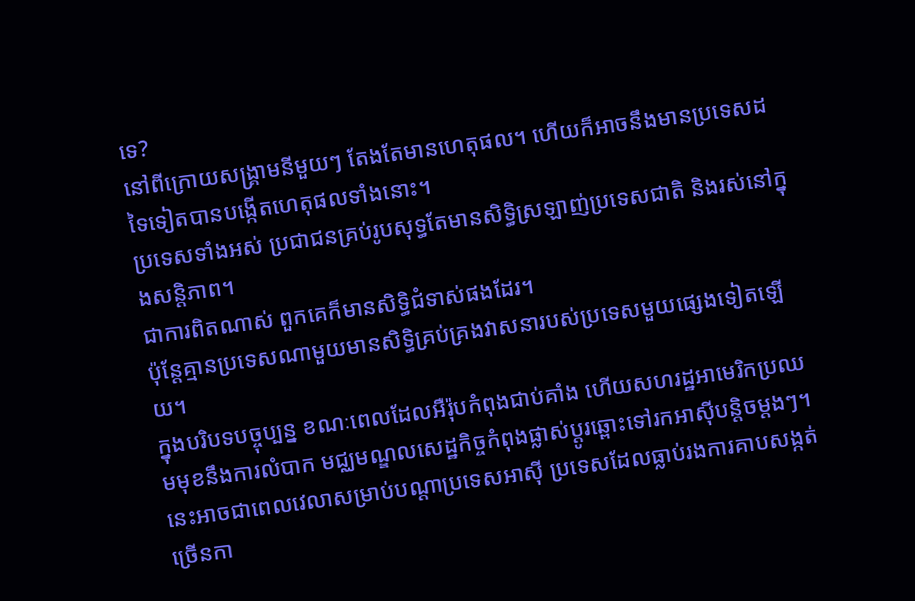ទេ?
នៅពីក្រោយសង្គ្រាមនីមួយៗ តែងតែមានហេតុផល។ ហើយក៏អាចនឹងមានប្រទេសដទៃទៀតបានបង្កើតហេតុផលទាំងនោះ។
ប្រទេសទាំងអស់ ប្រជាជនគ្រប់រូបសុទ្ធតែមានសិទ្ធិស្រឡាញ់ប្រទេសជាតិ និងរស់នៅក្នុងសន្តិភាព។
ជាការពិតណាស់ ពួកគេក៏មានសិទ្ធិជំទាស់ផងដែរ។
ប៉ុន្តែគ្មានប្រទេសណាមួយមានសិទ្ធិគ្រប់គ្រងវាសនារបស់ប្រទេសមួយផ្សេងទៀតឡើយ។
ក្នុងបរិបទបច្ចុប្បន្ន ខណៈពេលដែលអឺរ៉ុបកំពុងជាប់គាំង ហើយសហរដ្ឋអាមេរិកប្រឈមមុខនឹងការលំបាក មជ្ឈមណ្ឌលសេដ្ឋកិច្ចកំពុងផ្លាស់ប្តូរឆ្ពោះទៅរកអាស៊ីបន្តិចម្តងៗ។
នេះអាចជាពេលវេលាសម្រាប់បណ្តាប្រទេសអាស៊ី ប្រទេសដែលធ្លាប់រងការគាបសង្កត់ច្រើនកា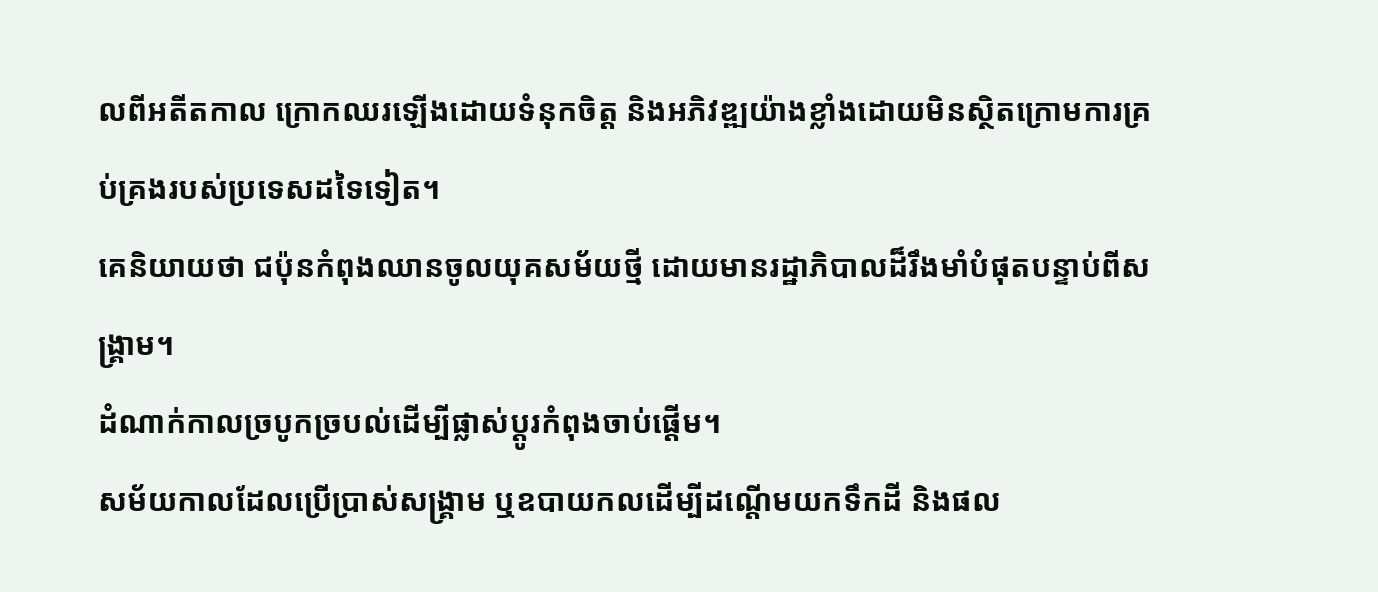លពីអតីតកាល ក្រោកឈរឡើងដោយទំនុកចិត្ត និងអភិវឌ្ឍយ៉ាងខ្លាំងដោយមិនស្ថិតក្រោមការគ្រប់គ្រងរបស់ប្រទេសដទៃទៀត។
គេនិយាយថា ជប៉ុនកំពុងឈានចូលយុគសម័យថ្មី ដោយមានរដ្ឋាភិបាលដ៏រឹងមាំបំផុតបន្ទាប់ពីសង្គ្រាម។
ដំណាក់កាលច្របូកច្របល់ដើម្បីផ្លាស់ប្តូរកំពុងចាប់ផ្តើម។
សម័យកាលដែលប្រើប្រាស់សង្គ្រាម ឬឧបាយកលដើម្បីដណ្តើមយកទឹកដី និងផល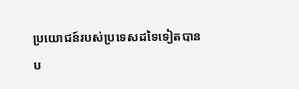ប្រយោជន៍របស់ប្រទេសដទៃទៀតបានប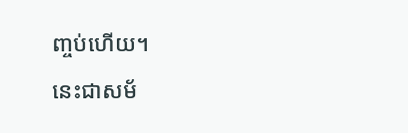ញ្ចប់ហើយ។
នេះជាសម័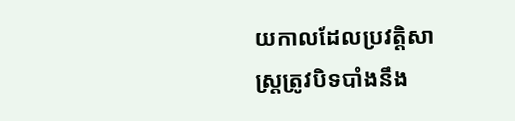យកាលដែលប្រវត្តិសាស្ត្រត្រូវបិទបាំងនឹង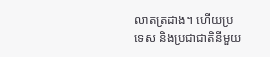លាតត្រដាង។ ហើយប្រទេស និងប្រជាជាតិនីមួយ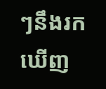ៗនឹងរកឃើញ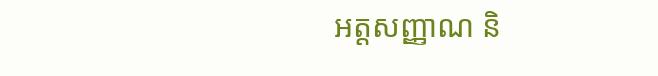អត្តសញ្ញាណ និ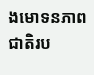ងមោទនភាពជាតិរប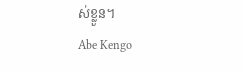ស់ខ្លួន។
Abe Kengo